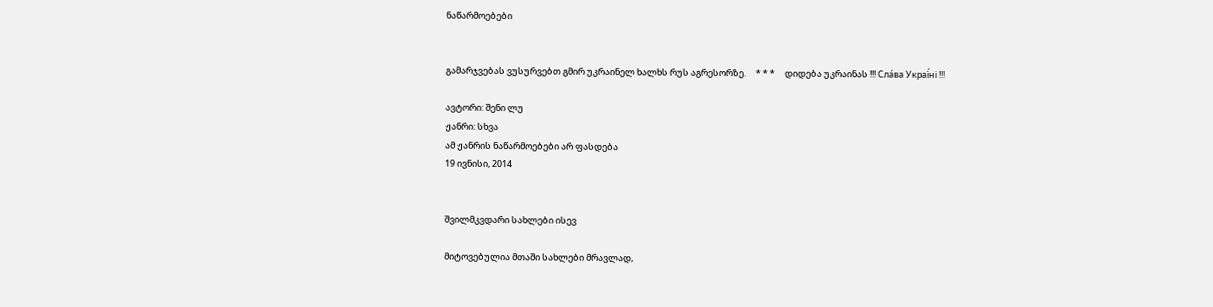ნაწარმოებები


გამარჯვებას ვუსურვებთ გმირ უკრაინელ ხალხს რუს აგრესორზე.     * * *     დიდება უკრაინას !!! Сла́ва Украї́ні !!!

ავტორი: შენი ლუ
ჟანრი: სხვა
ამ ჟანრის ნაწარმოებები არ ფასდება
19 ივნისი, 2014


შვილმკვდარი სახლები ისევ

მიტოვებულია მთაში სახლები მრავლად,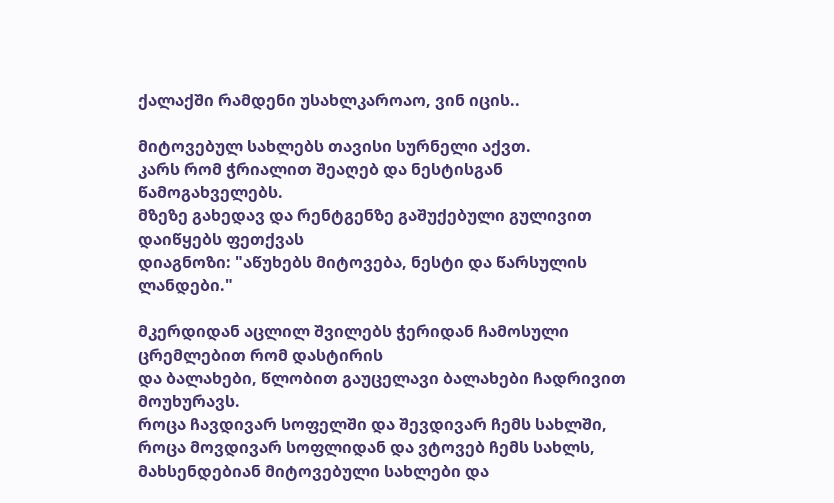ქალაქში რამდენი უსახლკაროაო, ვინ იცის..

მიტოვებულ სახლებს თავისი სურნელი აქვთ.
კარს რომ ჭრიალით შეაღებ და ნესტისგან წამოგახველებს.
მზეზე გახედავ და რენტგენზე გაშუქებული გულივით დაიწყებს ფეთქვას
დიაგნოზი: "აწუხებს მიტოვება, ნესტი და წარსულის ლანდები."

მკერდიდან აცლილ შვილებს ჭერიდან ჩამოსული ცრემლებით რომ დასტირის
და ბალახები, წლობით გაუცელავი ბალახები ჩადრივით მოუხურავს.
როცა ჩავდივარ სოფელში და შევდივარ ჩემს სახლში,
როცა მოვდივარ სოფლიდან და ვტოვებ ჩემს სახლს,
მახსენდებიან მიტოვებული სახლები და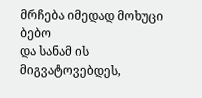მრჩება იმედად მოხუცი ბებო
და სანამ ის მიგვატოვებდეს,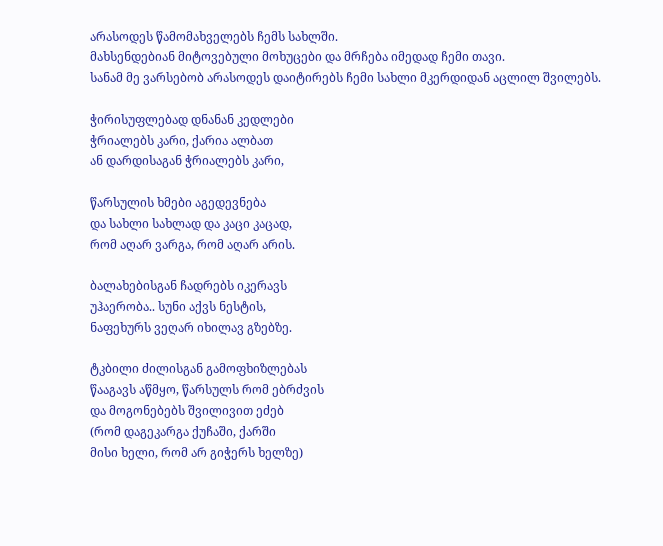არასოდეს წამომახველებს ჩემს სახლში.
მახსენდებიან მიტოვებული მოხუცები და მრჩება იმედად ჩემი თავი.
სანამ მე ვარსებობ არასოდეს დაიტირებს ჩემი სახლი მკერდიდან აცლილ შვილებს.

ჭირისუფლებად დნანან კედლები
ჭრიალებს კარი, ქარია ალბათ
ან დარდისაგან ჭრიალებს კარი,

წარსულის ხმები აგედევნება
და სახლი სახლად და კაცი კაცად,
რომ აღარ ვარგა, რომ აღარ არის.

ბალახებისგან ჩადრებს იკერავს
უჰაერობა.. სუნი აქვს ნესტის,
ნაფეხურს ვეღარ იხილავ გზებზე.

ტკბილი ძილისგან გამოფხიზლებას
წააგავს აწმყო, წარსულს რომ ებრძვის
და მოგონებებს შვილივით ეძებ
(რომ დაგეკარგა ქუჩაში, ქარში
მისი ხელი, რომ არ გიჭერს ხელზე)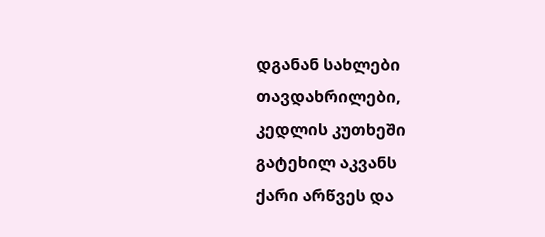დგანან სახლები თავდახრილები,
კედლის კუთხეში გატეხილ აკვანს
ქარი არწვეს და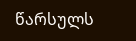წარსულს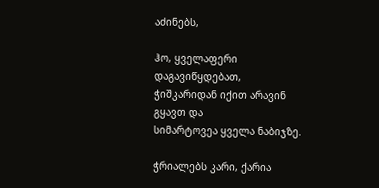აძინებს,

ჰო, ყველაფერი დაგავიწყდებათ,
ჭიშკარიდან იქით არავინ გყავთ და
სიმარტოვეა ყველა ნაბიჯზე.

ჭრიალებს კარი, ქარია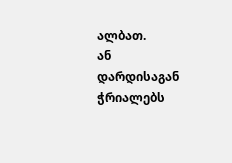ალბათ.
ან დარდისაგან ჭრიალებს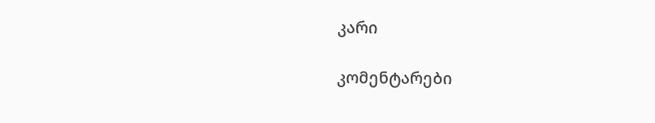კარი

კომენტარები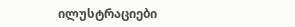ილუსტრაციები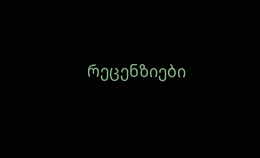რეცენზიები